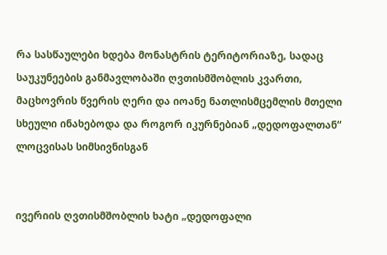რა სასწაულები ხდება მონასტრის ტერიტორიაზე, სადაც საუკუნეების განმავლობაში ღვთისმშობლის კვართი, მაცხოვრის წვერის ღერი და იოანე ნათლისმცემლის მთელი სხეული ინახებოდა და როგორ იკურნებიან „დედოფალთან“ ლოცვისას სიმსივნისგან


ივერიის ღვთისმშობლის ხატი „დედოფალი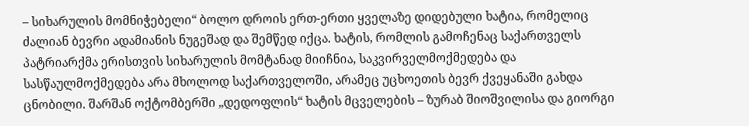– სიხარულის მომნიჭებელი“ ბოლო დროის ერთ-ერთი ყველაზე დიდებული ხატია, რომელიც ძალიან ბევრი ადამიანის ნუგეშად და შემწედ იქცა. ხატის, რომლის გამოჩენაც საქართველს პატრიარქმა ერისთვის სიხარულის მომტანად მიიჩნია, საკვირველმოქმედება და სასწაულმოქმედება არა მხოლოდ საქართველოში, არამეც უცხოეთის ბევრ ქვეყანაში გახდა ცნობილი. შარშან ოქტომბერში „დედოფლის“ ხატის მცველების – ზურაბ შიოშვილისა და გიორგი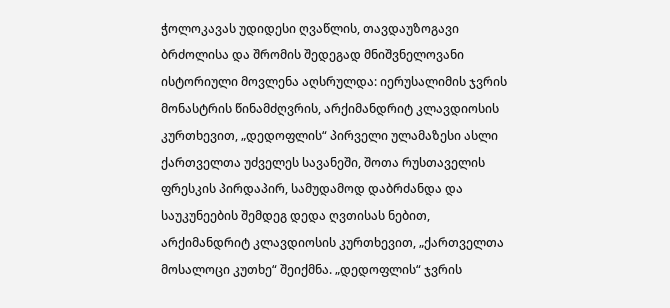ჭოლოკავას უდიდესი ღვაწლის, თავდაუზოგავი ბრძოლისა და შრომის შედეგად მნიშვნელოვანი ისტორიული მოვლენა აღსრულდა: იერუსალიმის ჯვრის მონასტრის წინამძღვრის, არქიმანდრიტ კლავდიოსის კურთხევით, „დედოფლის“ პირველი ულამაზესი ასლი ქართველთა უძველეს სავანეში, შოთა რუსთაველის ფრესკის პირდაპირ, სამუდამოდ დაბრძანდა და საუკუნეების შემდეგ დედა ღვთისას ნებით, არქიმანდრიტ კლავდიოსის კურთხევით, „ქართველთა მოსალოცი კუთხე“ შეიქმნა. „დედოფლის“ ჯვრის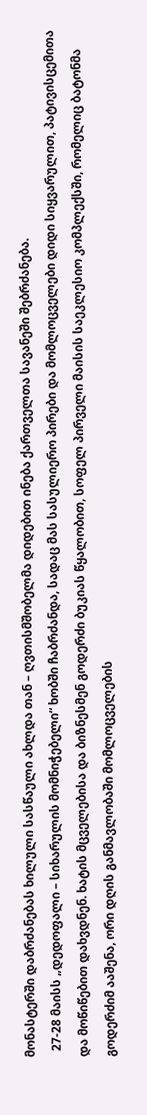მონასტერში დაბრძანებას ხილული სასწაული ახლდა თან – ღვთისმშობელმა დიდებით ინება ქართველთა სავანეში შებრძანება.
  27-28 მაისს „დედოფალი – სიხარულის მომნიჭებელი“ ხობში ჩაბრძანდა, სადაც მას სასულიერო პირები და მომლოცველები დიდი სიყვარულით, პატივისცემითა და მოწიწებით დახვდნენ. ხატის მცველებისა და ბიზნესმენ გოდერძი ბუკიას წყალობით, სოფელ პირველი მაისის საეკლესიო კომპლექსში, რომელიც ბატონმა გოდერძიმ ააშენა, ორი დღის განმავლობაში მომლოცველების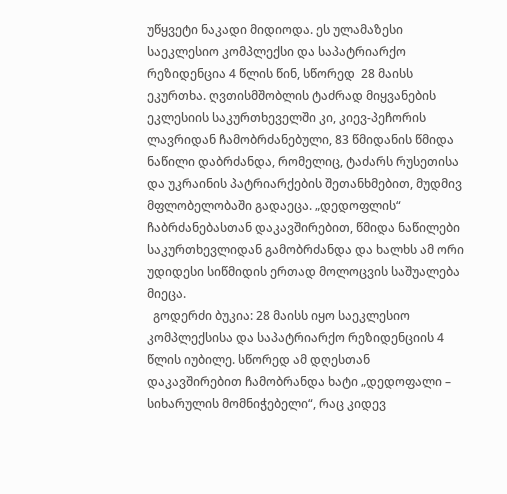უწყვეტი ნაკადი მიდიოდა. ეს ულამაზესი საეკლესიო კომპლექსი და საპატრიარქო რეზიდენცია 4 წლის წინ, სწორედ  28 მაისს ეკურთხა. ღვთისმშობლის ტაძრად მიყვანების ეკლესიის საკურთხეველში კი, კიევ-პეჩორის ლავრიდან ჩამობრძანებული, 83 წმიდანის წმიდა ნაწილი დაბრძანდა, რომელიც, ტაძარს რუსეთისა და უკრაინის პატრიარქების შეთანხმებით, მუდმივ მფლობელობაში გადაეცა. „დედოფლის“ ჩაბრძანებასთან დაკავშირებით, წმიდა ნაწილები საკურთხევლიდან გამობრძანდა და ხალხს ამ ორი უდიდესი სიწმიდის ერთად მოლოცვის საშუალება მიეცა.
  გოდერძი ბუკია: 28 მაისს იყო საეკლესიო კომპლექსისა და საპატრიარქო რეზიდენციის 4 წლის იუბილე. სწორედ ამ დღესთან დაკავშირებით ჩამობრანდა ხატი „დედოფალი – სიხარულის მომნიჭებელი“, რაც კიდევ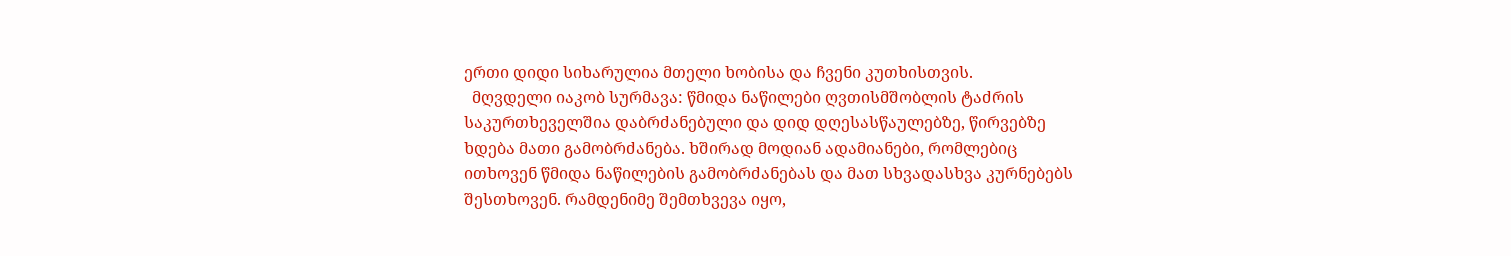ერთი დიდი სიხარულია მთელი ხობისა და ჩვენი კუთხისთვის.
  მღვდელი იაკობ სურმავა: წმიდა ნაწილები ღვთისმშობლის ტაძრის საკურთხეველშია დაბრძანებული და დიდ დღესასწაულებზე, წირვებზე ხდება მათი გამობრძანება. ხშირად მოდიან ადამიანები, რომლებიც ითხოვენ წმიდა ნაწილების გამობრძანებას და მათ სხვადასხვა კურნებებს შესთხოვენ. რამდენიმე შემთხვევა იყო,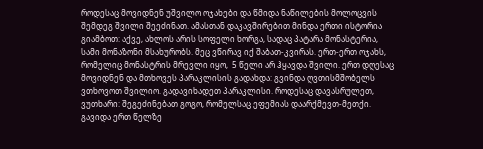როდესაც მოვიდნენ უშვილო ოჯახები და წმიდა ნაწილების მოლოცვის შემდეგ შვილი შეეძინათ. ამასთან დაკავშირებით მინდა ერთი ისტორია გიამბოთ: აქვე, ახლოს არის სოფელი ხორგა, სადაც პატარა მონასტერია, სამი მონაზონი მსახურობს. მეც ვწირავ იქ შაბათ-კვირას. ერთ-ერთ ოჯახს, რომელიც მონასტრის მრევლი იყო,  5 წელი არ ჰყავდა შვილი. ერთ დღესაც მოვიდნენ და მთხოვეს პარაკლისის გადახდა: გვინდა ღვთისმშობელს ვთხოვოთ შვილიო. გადავიხადეთ პარაკლისი. როდესაც დავასრულეთ, ვუთხარი: შეგეძინებათ გოგო, რომელსაც ეფემიას დაარქმევთ-მეთქი. გავიდა ერთ წელზე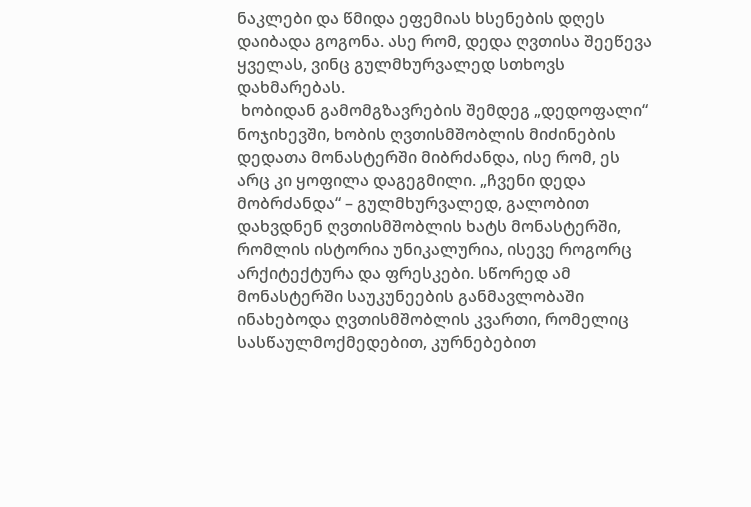ნაკლები და წმიდა ეფემიას ხსენების დღეს დაიბადა გოგონა. ასე რომ, დედა ღვთისა შეეწევა ყველას, ვინც გულმხურვალედ სთხოვს დახმარებას.
 ხობიდან გამომგზავრების შემდეგ „დედოფალი“ ნოჯიხევში, ხობის ღვთისმშობლის მიძინების დედათა მონასტერში მიბრძანდა, ისე რომ, ეს არც კი ყოფილა დაგეგმილი. „ჩვენი დედა მობრძანდა“ – გულმხურვალედ, გალობით დახვდნენ ღვთისმშობლის ხატს მონასტერში, რომლის ისტორია უნიკალურია, ისევე როგორც არქიტექტურა და ფრესკები. სწორედ ამ მონასტერში საუკუნეების განმავლობაში ინახებოდა ღვთისმშობლის კვართი, რომელიც სასწაულმოქმედებით, კურნებებით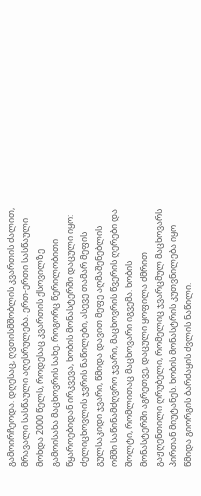გამოირჩეოდა. დღესაც, ღვთისმშობლის კვართის ძალით, მრავალი სასწაული აღესრულება. ერთ-ერთი სასწაული მოხდა 2000 წელს, როდესაც კვართის ქსოვილზე გამოისახა მაცხოვრის სახე. როგორც წერილობითი წყაროებიდან ირკვევა, ხობის მონასტერში დაცული იყო: ძელიცხოვლის ჯვრის ნაწილები, ასევე თამარ მეფის გულსაკიდი ჯვარი, წმიდა დავით მეფე აღმაშენებლის ომში საწინამძღვრო ჯვარი, მაცხოვრის წვერის ღერები და შოლტი, რომლითაც მაცხოვარი იგვემა. ხობის მონასტერში აგრეთვე, დაცული ყოფილა ძმრით გაჟღენთილი ღრუბელი, რომელიც ჯვარცმულ მაცხოვარს პირთან მიუტანეს. ხობის მონასტრის კუთვნილება იყო წმიდა გიორგის ბარძაყის ძვლის ნაწილი.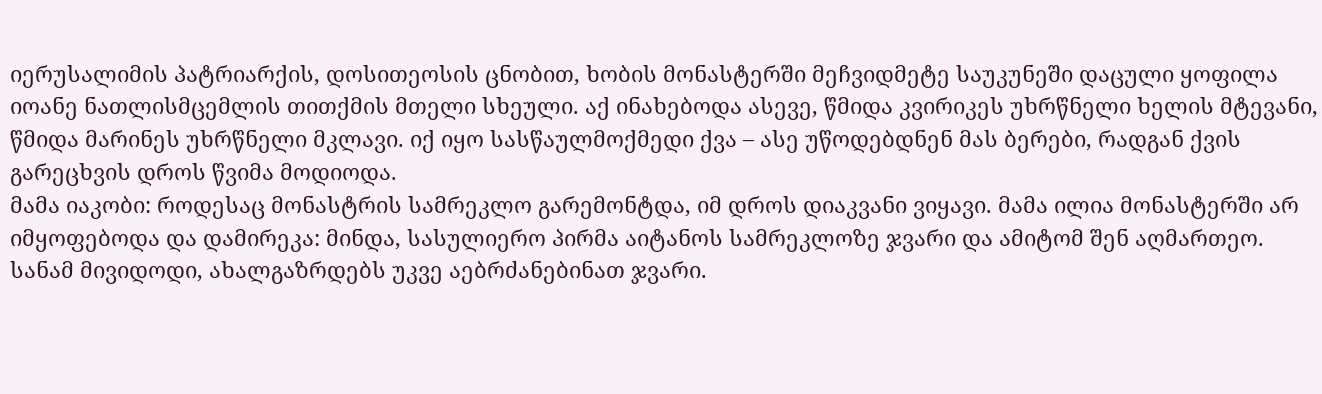იერუსალიმის პატრიარქის, დოსითეოსის ცნობით, ხობის მონასტერში მეჩვიდმეტე საუკუნეში დაცული ყოფილა იოანე ნათლისმცემლის თითქმის მთელი სხეული. აქ ინახებოდა ასევე, წმიდა კვირიკეს უხრწნელი ხელის მტევანი, წმიდა მარინეს უხრწნელი მკლავი. იქ იყო სასწაულმოქმედი ქვა – ასე უწოდებდნენ მას ბერები, რადგან ქვის გარეცხვის დროს წვიმა მოდიოდა.
მამა იაკობი: როდესაც მონასტრის სამრეკლო გარემონტდა, იმ დროს დიაკვანი ვიყავი. მამა ილია მონასტერში არ იმყოფებოდა და დამირეკა: მინდა, სასულიერო პირმა აიტანოს სამრეკლოზე ჯვარი და ამიტომ შენ აღმართეო. სანამ მივიდოდი, ახალგაზრდებს უკვე აებრძანებინათ ჯვარი.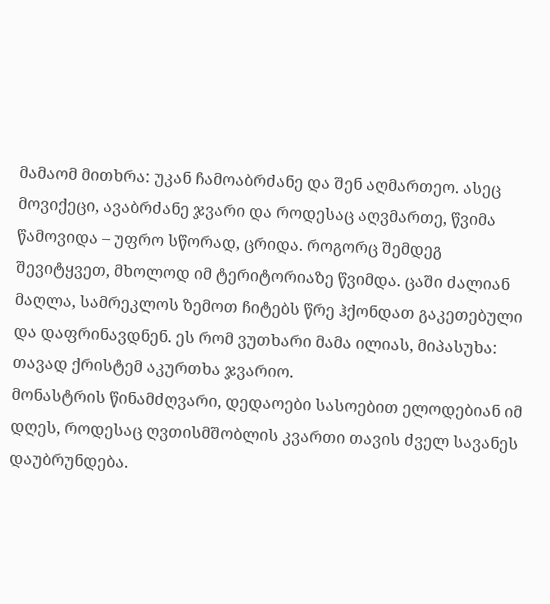მამაომ მითხრა: უკან ჩამოაბრძანე და შენ აღმართეო. ასეც მოვიქეცი, ავაბრძანე ჯვარი და როდესაც აღვმართე, წვიმა წამოვიდა – უფრო სწორად, ცრიდა. როგორც შემდეგ შევიტყვეთ, მხოლოდ იმ ტერიტორიაზე წვიმდა. ცაში ძალიან მაღლა, სამრეკლოს ზემოთ ჩიტებს წრე ჰქონდათ გაკეთებული და დაფრინავდნენ. ეს რომ ვუთხარი მამა ილიას, მიპასუხა: თავად ქრისტემ აკურთხა ჯვარიო.
მონასტრის წინამძღვარი, დედაოები სასოებით ელოდებიან იმ დღეს, როდესაც ღვთისმშობლის კვართი თავის ძველ სავანეს დაუბრუნდება.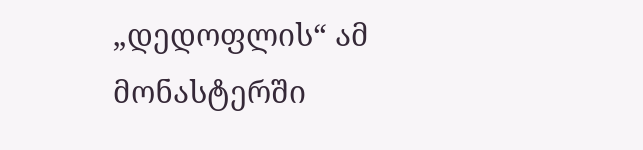„დედოფლის“ ამ მონასტერში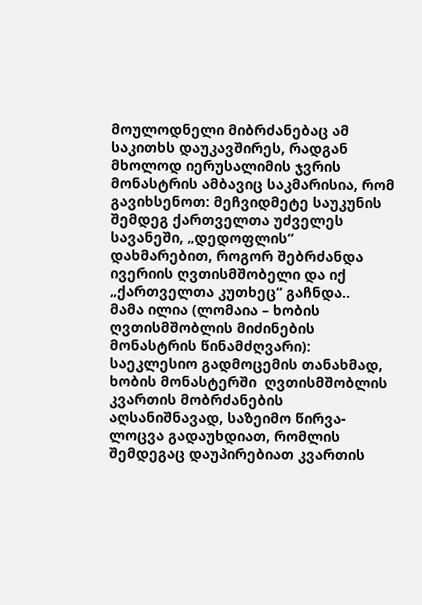მოულოდნელი მიბრძანებაც ამ საკითხს დაუკავშირეს, რადგან მხოლოდ იერუსალიმის ჯვრის მონასტრის ამბავიც საკმარისია, რომ გავიხსენოთ: მეჩვიდმეტე საუკუნის შემდეგ ქართველთა უძველეს სავანეში, „დედოფლის“ დახმარებით, როგორ შებრძანდა ივერიის ღვთისმშობელი და იქ  „ქართველთა კუთხეც“ გაჩნდა..
მამა ილია (ლომაია – ხობის ღვთისმშობლის მიძინების მონასტრის წინამძღვარი): საეკლესიო გადმოცემის თანახმად, ხობის მონასტერში  ღვთისმშობლის კვართის მობრძანების აღსანიშნავად, საზეიმო წირვა-ლოცვა გადაუხდიათ, რომლის შემდეგაც დაუპირებიათ კვართის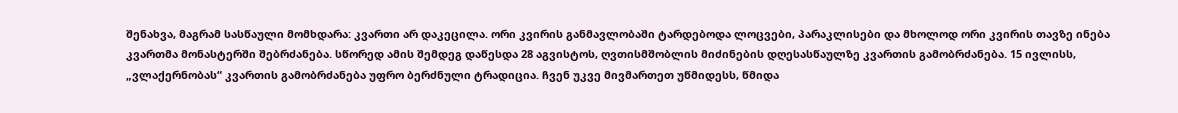შენახვა, მაგრამ სასწაული მომხდარა: კვართი არ დაკეცილა. ორი კვირის განმავლობაში ტარდებოდა ლოცვები, პარაკლისები და მხოლოდ ორი კვირის თავზე ინება კვართმა მონასტერში შებრძანება. სწორედ ამის შემდეგ დაწესდა 28 აგვისტოს, ღვთისმშობლის მიძინების დღესასწაულზე კვართის გამობრძანება. 15 ივლისს, „ვლაქერნობას“ კვართის გამობრძანება უფრო ბერძნული ტრადიცია. ჩვენ უკვე მივმართეთ უწმიდესს, წმიდა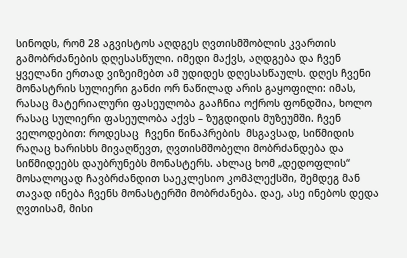სინოდს, რომ 28 აგვისტოს აღდგეს ღვთისმშობლის კვართის გამობრძანების დღესასწული. იმედი მაქვს, აღდგება და ჩვენ ყველანი ერთად ვიზეიმებთ ამ უდიდეს დღესასწაულს. დღეს ჩვენი მონასტრის სულიერი განძი ორ ნაწილად არის გაყოფილი: იმას, რასაც მატერიალური ფასეულობა გააჩნია ოქროს ფონდშია, ხოლო რასაც სულიერი ფასეულობა აქვს – ზუგდიდის მუზეუმში. ჩვენ ველოდებით: როდესაც  ჩვენი წინაპრების  მსგავსად, სიწმიდის რაღაც ხარისხს მივაღწევთ, ღვთისმშობელი მობრძანდება და სიწმიდეებს დაუბრუნებს მონასტერს. ახლაც ხომ „დედოფლის“ მოსალოცად ჩავბრძანდით საეკლესიო კომპლექსში, შემდეგ მან თავად ინება ჩვენს მონასტერში მობრძანება. დაე, ასე ინებოს დედა ღვთისამ, მისი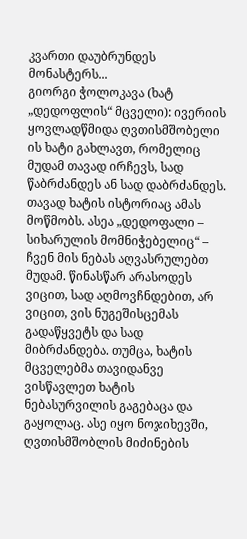კვართი დაუბრუნდეს მონასტერს...
გიორგი ჭოლოკავა (ხატ „დედოფლის“ მცველი): ივერიის ყოვლადწმიდა ღვთისმშობელი ის ხატი გახლავთ, რომელიც მუდამ თავად ირჩევს, სად წაბრძანდეს ან სად დაბრძანდეს. თავად ხატის ისტორიაც ამას მოწმობს. ასეა „დედოფალი – სიხარულის მომნიჭებელიც“ – ჩვენ მის ნებას აღვასრულებთ მუდამ. წინასწარ არასოდეს ვიცით, სად აღმოვჩნდებით, არ ვიცით, ვის ნუგეშისცემას გადაწყვეტს და სად მიბრძანდება. თუმცა, ხატის მცველებმა თავიდანვე ვისწავლეთ ხატის ნებასურვილის გაგებაცა და გაყოლაც. ასე იყო ნოჯიხევში, ღვთისმშობლის მიძინების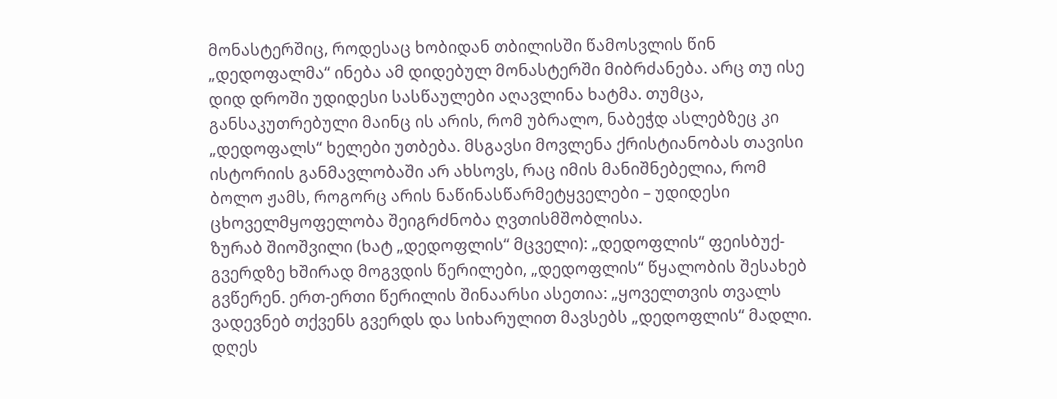მონასტერშიც, როდესაც ხობიდან თბილისში წამოსვლის წინ „დედოფალმა“ ინება ამ დიდებულ მონასტერში მიბრძანება. არც თუ ისე დიდ დროში უდიდესი სასწაულები აღავლინა ხატმა. თუმცა, განსაკუთრებული მაინც ის არის, რომ უბრალო, ნაბეჭდ ასლებზეც კი „დედოფალს“ ხელები უთბება. მსგავსი მოვლენა ქრისტიანობას თავისი ისტორიის განმავლობაში არ ახსოვს, რაც იმის მანიშნებელია, რომ ბოლო ჟამს, როგორც არის ნაწინასწარმეტყველები – უდიდესი ცხოველმყოფელობა შეიგრძნობა ღვთისმშობლისა.
ზურაბ შიოშვილი (ხატ „დედოფლის“ მცველი): „დედოფლის“ ფეისბუქ-გვერდზე ხშირად მოგვდის წერილები, „დედოფლის“ წყალობის შესახებ გვწერენ. ერთ-ერთი წერილის შინაარსი ასეთია: „ყოველთვის თვალს ვადევნებ თქვენს გვერდს და სიხარულით მავსებს „დედოფლის“ მადლი. დღეს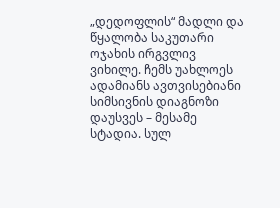„დედოფლის“ მადლი და წყალობა საკუთარი ოჯახის ირგვლივ ვიხილე. ჩემს უახლოეს ადამიანს ავთვისებიანი სიმსივნის დიაგნოზი დაუსვეს – მესამე სტადია. სულ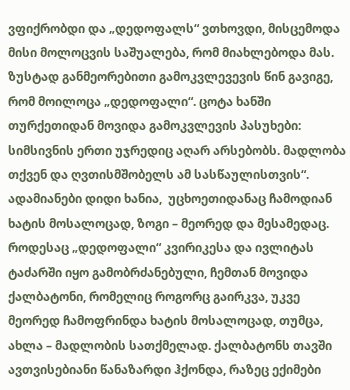ვფიქრობდი და „დედოფალს“ ვთხოვდი, მისცემოდა მისი მოლოცვის საშუალება, რომ მიახლებოდა მას. ზუსტად განმეორებითი გამოკვლევევის წინ გავიგე, რომ მოილოცა „დედოფალი“. ცოტა ხანში თურქეთიდან მოვიდა გამოკვლევის პასუხები: სიმსივნის ერთი უჯრედიც აღარ არსებობს. მადლობა თქვენ და ღვთისმშობელს ამ სასწაულისთვის“. ადამიანები დიდი ხანია,  უცხოეთიდანაც ჩამოდიან ხატის მოსალოცად, ზოგი – მეორედ და მესამედაც. როდესაც „დედოფალი“ კვირიკესა და ივლიტას ტაძარში იყო გამობრძანებული, ჩემთან მოვიდა ქალბატონი, რომელიც როგორც გაირკვა, უკვე მეორედ ჩამოფრინდა ხატის მოსალოცად, თუმცა, ახლა – მადლობის სათქმელად. ქალბატონს თავში ავთვისებიანი წანაზარდი ჰქონდა, რაზეც ექიმები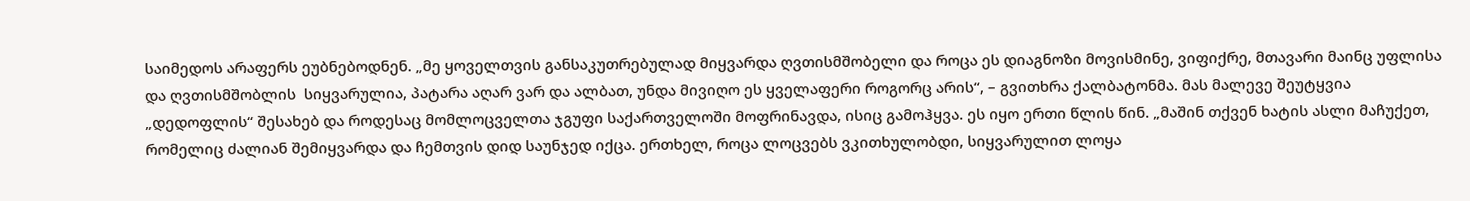საიმედოს არაფერს ეუბნებოდნენ. „მე ყოველთვის განსაკუთრებულად მიყვარდა ღვთისმშობელი და როცა ეს დიაგნოზი მოვისმინე, ვიფიქრე, მთავარი მაინც უფლისა და ღვთისმშობლის  სიყვარულია, პატარა აღარ ვარ და ალბათ, უნდა მივიღო ეს ყველაფერი როგორც არის“, – გვითხრა ქალბატონმა. მას მალევე შეუტყვია „დედოფლის“ შესახებ და როდესაც მომლოცველთა ჯგუფი საქართველოში მოფრინავდა, ისიც გამოჰყვა. ეს იყო ერთი წლის წინ. „მაშინ თქვენ ხატის ასლი მაჩუქეთ, რომელიც ძალიან შემიყვარდა და ჩემთვის დიდ საუნჯედ იქცა. ერთხელ, როცა ლოცვებს ვკითხულობდი, სიყვარულით ლოყა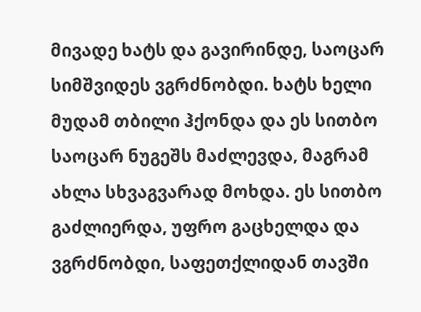მივადე ხატს და გავირინდე, საოცარ სიმშვიდეს ვგრძნობდი. ხატს ხელი მუდამ თბილი ჰქონდა და ეს სითბო საოცარ ნუგეშს მაძლევდა, მაგრამ ახლა სხვაგვარად მოხდა. ეს სითბო გაძლიერდა, უფრო გაცხელდა და ვგრძნობდი, საფეთქლიდან თავში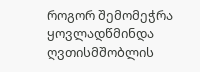როგორ შემომეჭრა ყოვლადწმინდა ღვთისმშობლის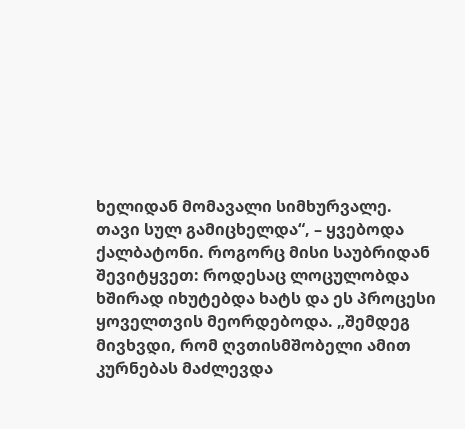ხელიდან მომავალი სიმხურვალე. თავი სულ გამიცხელდა“, – ყვებოდა ქალბატონი. როგორც მისი საუბრიდან შევიტყვეთ: როდესაც ლოცულობდა ხშირად იხუტებდა ხატს და ეს პროცესი ყოველთვის მეორდებოდა. „შემდეგ მივხვდი, რომ ღვთისმშობელი ამით კურნებას მაძლევდა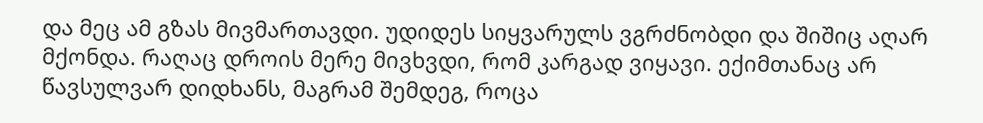და მეც ამ გზას მივმართავდი. უდიდეს სიყვარულს ვგრძნობდი და შიშიც აღარ მქონდა. რაღაც დროის მერე მივხვდი, რომ კარგად ვიყავი. ექიმთანაც არ წავსულვარ დიდხანს, მაგრამ შემდეგ, როცა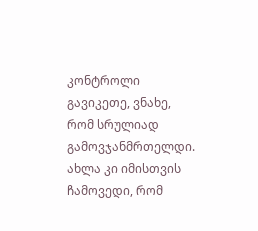კონტროლი გავიკეთე, ვნახე, რომ სრულიად გამოვჯანმრთელდი. ახლა კი იმისთვის ჩამოვედი, რომ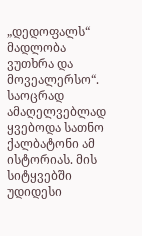„დედოფალს“ მადლობა ვუთხრა და მოვეალერსო“. საოცრად ამაღელვებლად ყვებოდა სათნო ქალბატონი ამ ისტორიას. მის სიტყვებში უდიდესი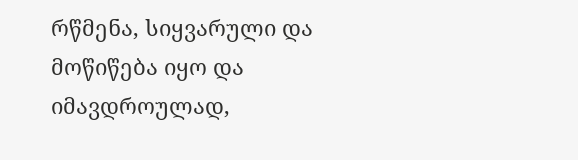რწმენა, სიყვარული და მოწიწება იყო და იმავდროულად,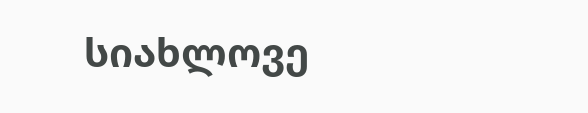სიახლოვე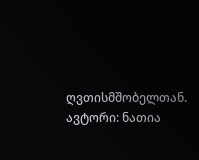ღვთისმშობელთან.
ავტორი: ნათია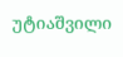უტიაშვილი